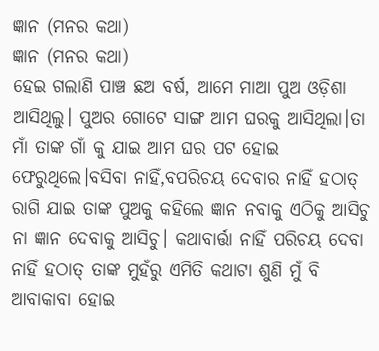ଜ୍ଞାନ (ମନର କଥା)
ଜ୍ଞାନ (ମନର କଥା)
ହେଇ ଗଲାଣି ପାଞ୍ଚ ଛଅ ବର୍ଷ, ଆମେ ମାଆ ପୁଅ ଓଡ଼ିଶା ଆସିଥିଲୁ। ପୁଅର ଗୋଟେ ସାଙ୍ଗ ଆମ ଘରକୁ ଆସିଥିଲା।ତା ମାଁ ତାଙ୍କ ଗାଁ କୁ ଯାଇ ଆମ ଘର ପଟ ହୋଇ ଫେରୁଥିଲେ।ବସିବା ନାହିଁ,ବପରିଚୟ ଦେବାର ନାହିଁ ହଠାତ୍ ରାଗି ଯାଇ ତାଙ୍କ ପୁଅକୁ କହିଲେ ଜ୍ଞାନ ନବାକୁ ଏଠିକୁ ଆସିଚୁ ନା ଜ୍ଞାନ ଦେବାକୁ ଆସିଚୁ। କଥାବାର୍ତ୍ତା ନାହିଁ ପରିଚୟ ଦେବା ନାହିଁ ହଠାତ୍ ତାଙ୍କ ମୁହଁରୁ ଏମିତି କଥାଟା ଶୁଣି ମୁଁ ବି ଆବାକାବା ହୋଇ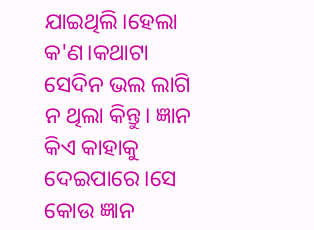ଯାଇଥିଲି।ହେଲା କ'ଣ।କଥାଟା ସେଦିନ ଭଲ ଲାଗି ନ ଥିଲା କିନ୍ତୁ। ଜ୍ଞାନ କିଏ କାହାକୁ ଦେଇପାରେ।ସେ କୋଉ ଜ୍ଞାନ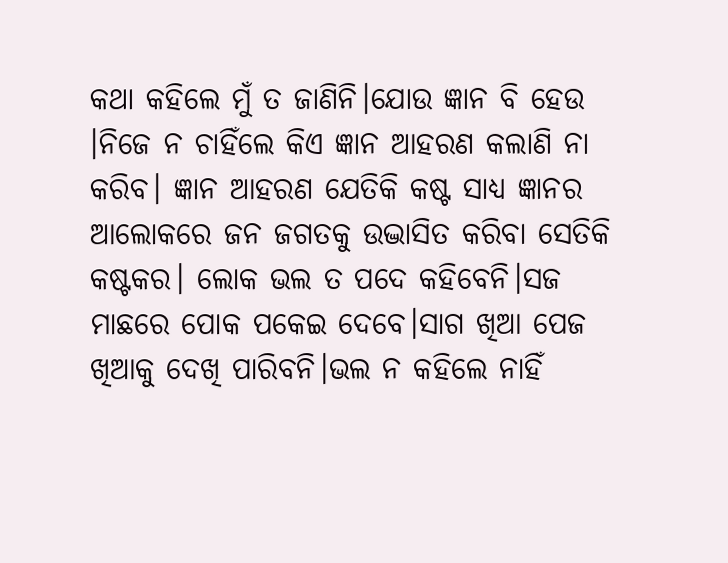କଥା କହିଲେ ମୁଁ ତ ଜାଣିନି।ଯୋଉ ଜ୍ଞାନ ବି ହେଉ ।ନିଜେ ନ ଚାହିଁଲେ କିଏ ଜ୍ଞାନ ଆହରଣ କଲାଣି ନା କରିବ। ଜ୍ଞାନ ଆହରଣ ଯେତିକି କଷ୍ଟ ସାଧ୍ୟ ଜ୍ଞାନର ଆଲୋକରେ ଜନ ଜଗତକୁ ଉଦ୍ଭାସିତ କରିବା ସେତିକି କଷ୍ଟକର। ଲୋକ ଭଲ ତ ପଦେ କହିବେନି।ସଜ ମାଛରେ ପୋକ ପକେଇ ଦେବେ।ସାଗ ଖିଆ ପେଜ ଖିଆକୁ ଦେଖି ପାରିବନି।ଭଲ ନ କହିଲେ ନାହିଁ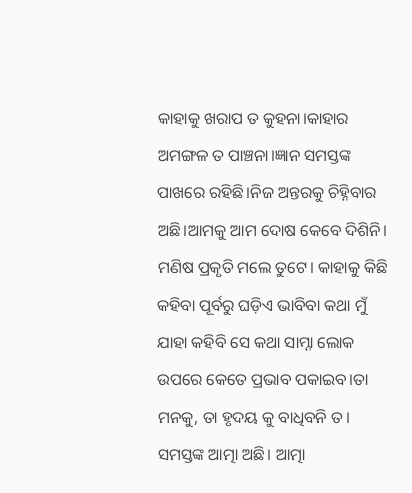କାହାକୁ ଖରାପ ତ କୁହନା।କାହାର ଅମଙ୍ଗଳ ତ ପାଞ୍ଚନା।ଜ୍ଞାନ ସମସ୍ତଙ୍କ ପାଖରେ ରହିଛି।ନିଜ ଅନ୍ତରକୁ ଚିହ୍ନିବାର ଅଛି।ଆମକୁ ଆମ ଦୋଷ କେବେ ଦିଶିନି। ମଣିଷ ପ୍ରକୃତି ମଲେ ତୁଟେ। କାହାକୁ କିଛି କହିବା ପୂର୍ବରୁ ଘଡ଼ିଏ ଭାବିବା କଥା ମୁଁ ଯାହା କହିବି ସେ କଥା ସାମ୍ନା ଲୋକ ଉପରେ କେତେ ପ୍ରଭାବ ପକାଇବ।ତା ମନକୁ, ତା ହୃଦୟ କୁ ବାଧିବନି ତ। ସମସ୍ତଙ୍କ ଆତ୍ମା ଅଛି। ଆତ୍ମା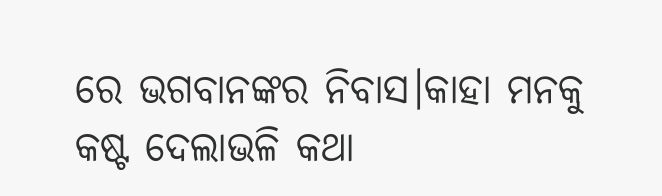ରେ ଭଗବାନଙ୍କର ନିବାସ।କାହା ମନକୁ କଷ୍ଟ ଦେଲାଭଳି କଥା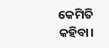କେମିତି କହିବା।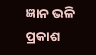ଜ୍ଞାନ ଭଳି ପ୍ରକାଶ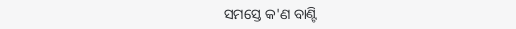ସମସ୍ତେ କ'ଣ ବାଣ୍ଟି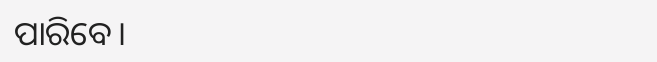ପାରିବେ।